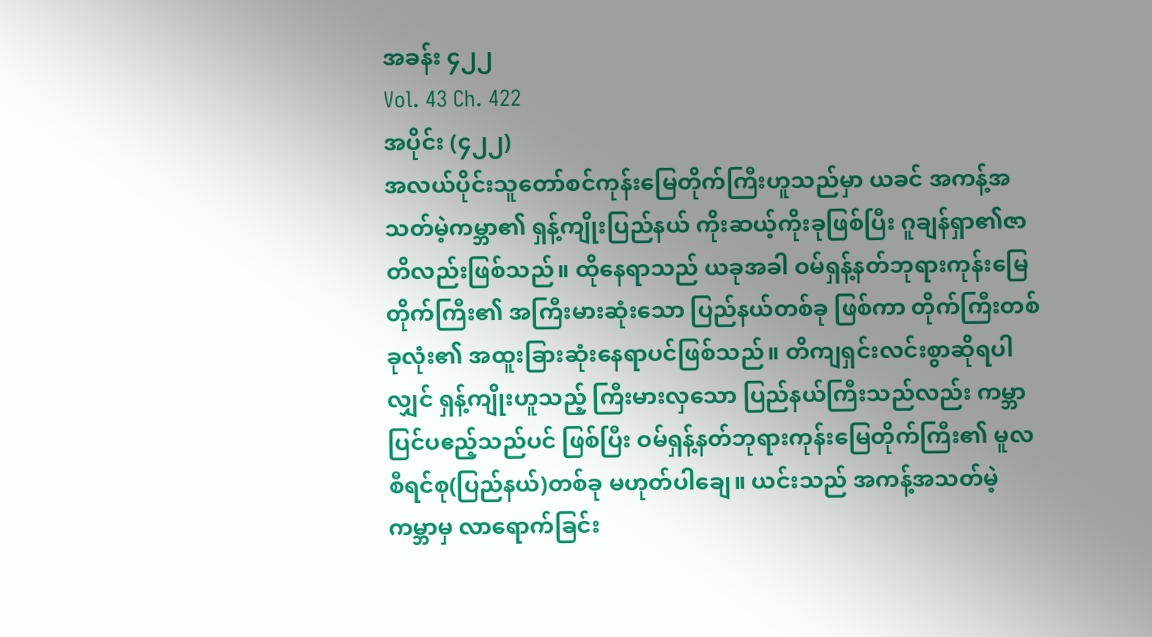အခန်း ၄၂၂
Vol. 43 Ch. 422
အပိုင်း (၄၂၂)
အလယ်ပိုင်းသူတော်စင်ကုန်းမြေတိုက်ကြီးဟူသည်မှာ ယခင် အကန့်အသတ်မဲ့ကမ္ဘာ၏ ရှန့်ကျိုးပြည်နယ် ကိုးဆယ့်ကိုးခုဖြစ်ပြီး ဂူချန်ရှာ၏ဇာတိလည်းဖြစ်သည်။ ထိုနေရာသည် ယခုအခါ ဝမ်ရှန့်နတ်ဘုရားကုန်းမြေတိုက်ကြီး၏ အကြီးမားဆုံးသော ပြည်နယ်တစ်ခု ဖြစ်ကာ တိုက်ကြီးတစ်ခုလုံး၏ အထူးခြားဆုံးနေရာပင်ဖြစ်သည်။ တိကျရှင်းလင်းစွာဆိုရပါလျှင် ရှန့်ကျိုးဟူသည့် ကြီးမားလှသော ပြည်နယ်ကြီးသည်လည်း ကမ္ဘာပြင်ပဧည့်သည်ပင် ဖြစ်ပြီး ဝမ်ရှန့်နတ်ဘုရားကုန်းမြေတိုက်ကြီး၏ မူလ စီရင်စု(ပြည်နယ်)တစ်ခု မဟုတ်ပါချေ။ ယင်းသည် အကန့်အသတ်မဲ့ကမ္ဘာမှ လာရောက်ခြင်း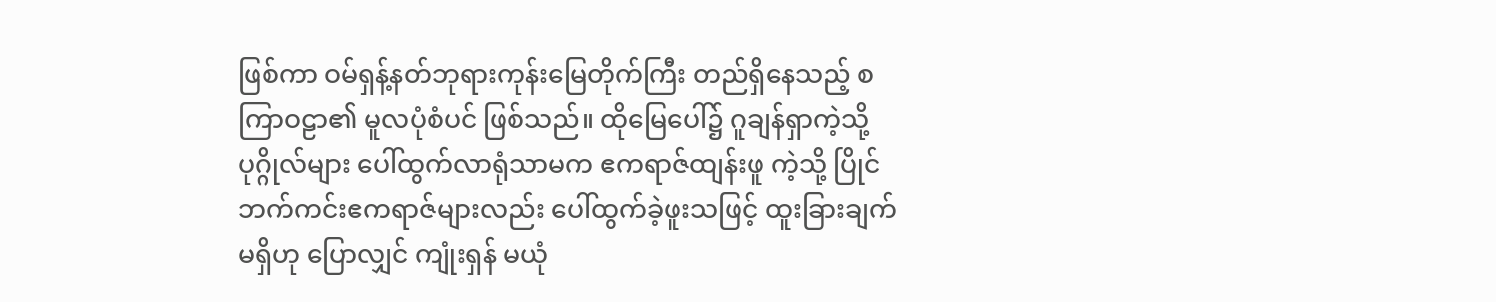ဖြစ်ကာ ဝမ်ရှန့်နတ်ဘုရားကုန်းမြေတိုက်ကြီး တည်ရှိနေသည့် စကြာဝဠာ၏ မူလပုံစံပင် ဖြစ်သည်။ ထိုမြေပေါ်၌ ဂူချန်ရှာကဲ့သို့ ပုဂ္ဂိုလ်များ ပေါ်ထွက်လာရုံသာမက ဧကရာဇ်ထျန်းဖူ ကဲ့သို့ ပြိုင်ဘက်ကင်းဧကရာဇ်များလည်း ပေါ်ထွက်ခဲ့ဖူးသဖြင့် ထူးခြားချက် မရှိဟု ပြောလျှင် ကျုံးရှန် မယုံ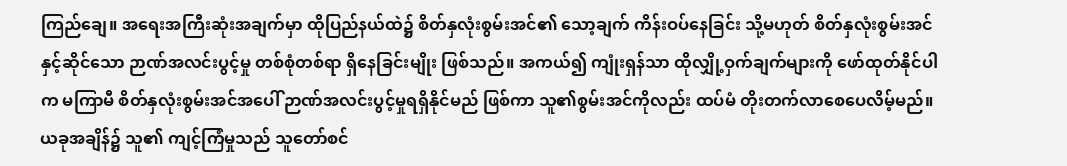ကြည်ချေ။ အရေးအကြီးဆုံးအချက်မှာ ထိုပြည်နယ်ထဲ၌ စိတ်နှလုံးစွမ်းအင်၏ သော့ချက် ကိန်းဝပ်နေခြင်း သို့မဟုတ် စိတ်နှလုံးစွမ်းအင်နှင့်ဆိုင်သော ဉာဏ်အလင်းပွင့်မှု တစ်စုံတစ်ရာ ရှိနေခြင်းမျိုး ဖြစ်သည်။ အကယ်၍ ကျုံးရှန်သာ ထိုလျှို့ဝှက်ချက်များကို ဖော်ထုတ်နိုင်ပါက မကြာမီ စိတ်နှလုံးစွမ်းအင်အပေါ် ဉာဏ်အလင်းပွင့်မှုရရှိနိုင်မည် ဖြစ်ကာ သူ၏စွမ်းအင်ကိုလည်း ထပ်မံ တိုးတက်လာစေပေလိမ့်မည်။ ယခုအချိန်၌ သူ၏ ကျင့်ကြံမှုသည် သူတော်စင်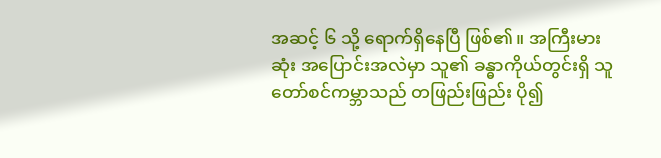အဆင့် ၆ သို့ ရောက်ရှိနေပြီ ဖြစ်၏။ အကြီးမားဆုံး အပြောင်းအလဲမှာ သူ၏ ခန္ဓာကိုယ်တွင်းရှိ သူတော်စင်ကမ္ဘာသည် တဖြည်းဖြည်း ပို၍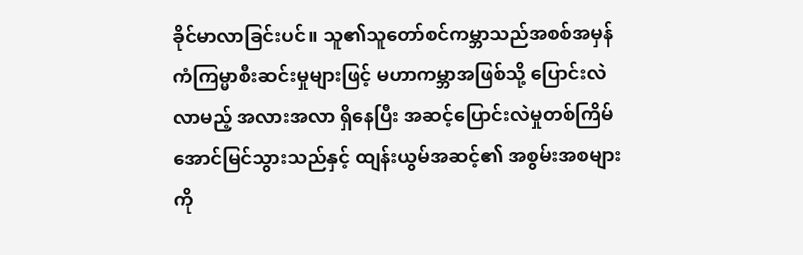ခိုင်မာလာခြင်းပင်။ သူ၏သူတော်စင်ကမ္ဘာသည်အစစ်အမှန် ကံကြမ္မာစီးဆင်းမှုများဖြင့် မဟာကမ္ဘာအဖြစ်သို့ ပြောင်းလဲလာမည့် အလားအလာ ရှိနေပြီး အဆင့်ပြောင်းလဲမှုတစ်ကြိမ် အောင်မြင်သွားသည်နှင့် ထျန်းယွမ်အဆင့်၏ အစွမ်းအစများကို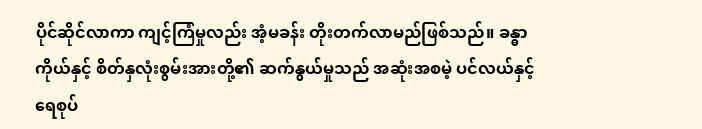ပိုင်ဆိုင်လာကာ ကျင့်ကြံမှုလည်း အံ့မခန်း တိုးတက်လာမည်ဖြစ်သည်။ ခန္ဓာကိုယ်နှင့် စိတ်နှလုံးစွမ်းအားတို့၏ ဆက်နွယ်မှုသည် အဆုံးအစမဲ့ ပင်လယ်နှင့် ရေစုပ်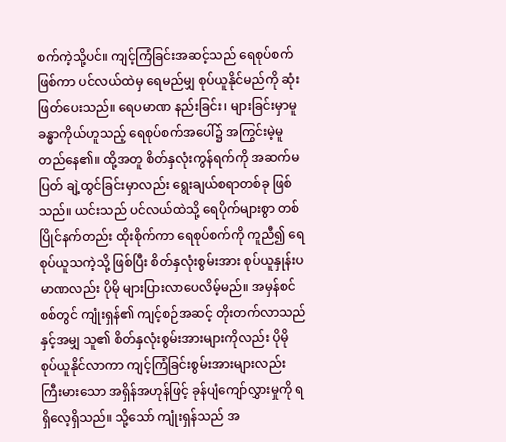စက်ကဲ့သို့ပင်။ ကျင့်ကြံခြင်းအဆင့်သည် ရေစုပ်စက်ဖြစ်ကာ ပင်လယ်ထဲမှ ရေမည်မျှ စုပ်ယူနိုင်မည်ကို ဆုံးဖြတ်ပေးသည်။ ရေပမာဏ နည်းခြင်း၊ များခြင်းမှာမူ ခန္ဓာကိုယ်ဟူသည့် ရေစုပ်စက်အပေါ်၌ အကြွင်းမဲ့မူတည်နေ၏။ ထို့အတူ စိတ်နှလုံးကွန်ရက်ကို အဆက်မပြတ် ချဲ့ထွင်ခြင်းမှာလည်း ရွေးချယ်စရာတစ်ခု ဖြစ်သည်။ ယင်းသည် ပင်လယ်ထဲသို့ ရေပိုက်များစွာ တစ်ပြိုင်နက်တည်း ထိုးစိုက်ကာ ရေစုပ်စက်ကို ကူညီ၍ ရေစုပ်ယူသကဲ့သို့ ဖြစ်ပြီး စိတ်နှလုံးစွမ်းအား စုပ်ယူနှုန်းပမာဏလည်း ပိုမို များပြားလာပေလိမ့်မည်။ အမှန်စင်စစ်တွင် ကျုံးရှန်၏ ကျင့်စဉ်အဆင့် တိုးတက်လာသည်နှင့်အမျှ သူ၏ စိတ်နှလုံးစွမ်းအားများကိုလည်း ပိုမို စုပ်ယူနိုင်လာကာ ကျင့်ကြံခြင်းစွမ်းအားများလည်း ကြီးမားသော အရှိန်အဟုန်ဖြင့် ခုန်ပျံကျော်လွှားမှုကို ရရှိလေ့ရှိသည်။ သို့သော် ကျုံးရှန်သည် အ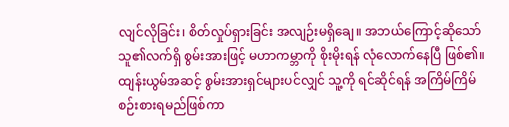လျင်လိုခြင်း၊ စိတ်လှုပ်ရှားခြင်း အလျဉ်းမရှိချေ။ အဘယ်ကြောင့်ဆိုသော် သူ၏လက်ရှိ စွမ်းအားဖြင့် မဟာကမ္ဘာကို စိုးမိုးရန် လုံလောက်နေပြီ ဖြစ်၏။ ထျန်းယွမ်အဆင့် စွမ်းအားရှင်များပင်လျှင် သူ့ကို ရင်ဆိုင်ရန် အကြိမ်ကြိမ် စဉ်းစားရမည်ဖြစ်ကာ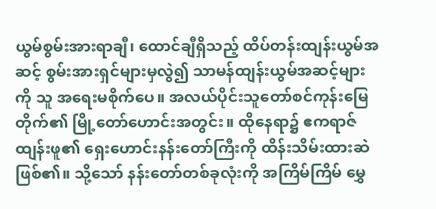ယွမ်စွမ်းအားရာချီ၊ ထောင်ချီရှိသည့် ထိပ်တန်းထျန်းယွမ်အဆင့် စွမ်းအားရှင်များမှလွဲ၍ သာမန်ထျန်းယွမ်အဆင့်များကို သူ အရေးမစိုက်ပေ။ အလယ်ပိုင်းသူတော်စင်ကုန်းမြေတိုက်၏ မြို့တော်ဟောင်းအတွင်း။ ထိုနေရာ၌ ဧကရာဇ်ထျန်းဖူ၏ ရှေးဟောင်းနန်းတော်ကြီးကို ထိန်းသိမ်းထားဆဲ ဖြစ်၏။ သို့သော် နန်းတော်တစ်ခုလုံးကို အကြိမ်ကြိမ် မွှေ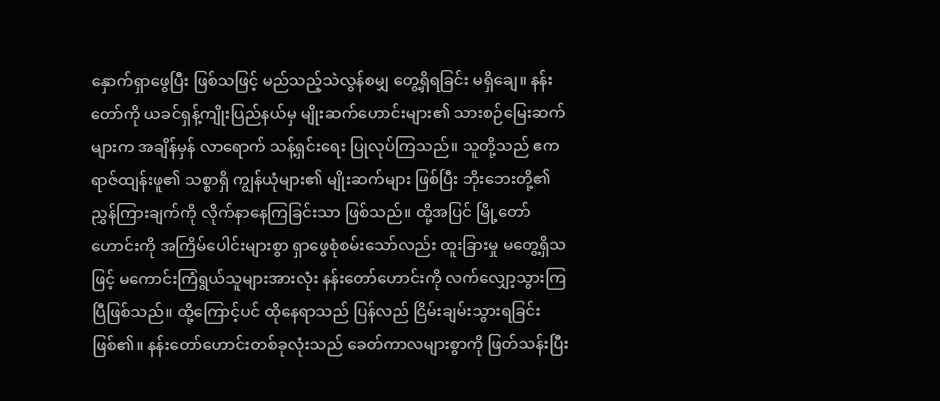နှောက်ရှာဖွေပြီး ဖြစ်သဖြင့် မည်သည့်သဲလွန်စမျှ တွေ့ရှိရခြင်း မရှိချေ။ နန်းတော်ကို ယခင်ရှန့်ကျိုးပြည်နယ်မှ မျိုးဆက်ဟောင်းများ၏ သားစဉ်မြေးဆက်များက အချိန်မှန် လာရောက် သန့်ရှင်းရေး ပြုလုပ်ကြသည်။ သူတို့သည် ဧကရာဇ်ထျန်းဖူ၏ သစ္စာရှိ ကျွန်ယုံများ၏ မျိုးဆက်များ ဖြစ်ပြီး ဘိုးဘေးတို့၏ ညွှန်ကြားချက်ကို လိုက်နာနေကြခြင်းသာ ဖြစ်သည်။ ထို့အပြင် မြို့တော်ဟောင်းကို အကြိမ်ပေါင်းများစွာ ရှာဖွေစုံစမ်းသော်လည်း ထူးခြားမှု မတွေ့ရှိသဖြင့် မကောင်းကြံရွယ်သူများအားလုံး နန်းတော်ဟောင်းကို လက်လျှော့သွားကြပြီဖြစ်သည်။ ထို့ကြောင့်ပင် ထိုနေရာသည် ပြန်လည် ငြိမ်းချမ်းသွားရခြင်း ဖြစ်၏။ နန်းတော်ဟောင်းတစ်ခုလုံးသည် ခေတ်ကာလများစွာကို ဖြတ်သန်းပြီး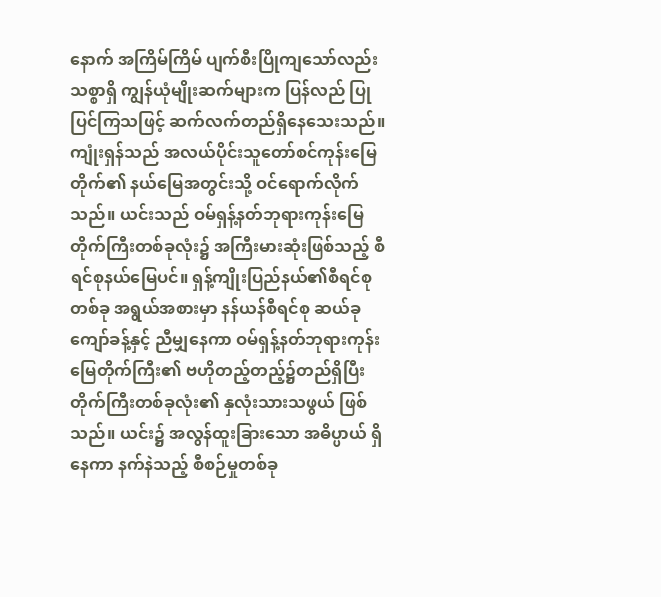နောက် အကြိမ်ကြိမ် ပျက်စီးပြိုကျသော်လည်း သစ္စာရှိ ကျွန်ယုံမျိုးဆက်များက ပြန်လည် ပြုပြင်ကြသဖြင့် ဆက်လက်တည်ရှိနေသေးသည်။ကျုံးရှန်သည် အလယ်ပိုင်းသူတော်စင်ကုန်းမြေတိုက်၏ နယ်မြေအတွင်းသို့ ဝင်ရောက်လိုက်သည်။ ယင်းသည် ဝမ်ရှန့်နတ်ဘုရားကုန်းမြေတိုက်ကြီးတစ်ခုလုံး၌ အကြီးမားဆုံးဖြစ်သည့် စီရင်စုနယ်မြေပင်။ ရှန့်ကျိုးပြည်နယ်၏စီရင်စုတစ်ခု အရွယ်အစားမှာ နန်ယန်စီရင်စု ဆယ်ခုကျော်ခန့်နှင့် ညီမျှနေကာ ဝမ်ရှန့်နတ်ဘုရားကုန်းမြေတိုက်ကြီး၏ ဗဟိုတည့်တည့်၌တည်ရှိပြီး တိုက်ကြီးတစ်ခုလုံး၏ နှလုံးသားသဖွယ် ဖြစ်သည်။ ယင်း၌ အလွန်ထူးခြားသော အဓိပ္ပာယ် ရှိနေကာ နက်နဲသည့် စီစဉ်မှုတစ်ခု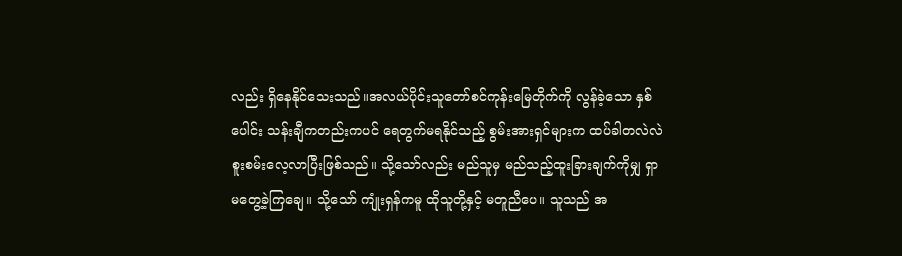လည်း ရှိနေနိုင်သေးသည်။အလယ်ပိုင်းသူတော်စင်ကုန်းမြေတိုက်ကို လွန်ခဲ့သော နှစ်ပေါင်း သန်းချီကတည်းကပင် ရေတွက်မရနိုင်သည့် စွမ်းအားရှင်များက ထပ်ခါတလဲလဲ စူးစမ်းလေ့လာပြီးဖြစ်သည်။ သို့သော်လည်း မည်သူမှ မည်သည့်ထူးခြားချက်ကိုမျှ ရှာမတွေ့ခဲ့ကြချေ။ သို့သော် ကျုံးရှန်ကမူ ထိုသူတို့နှင့် မတူညီပေ။ သူသည် အ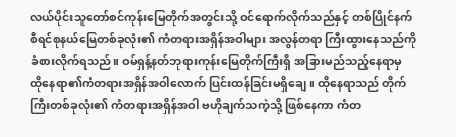လယ်ပိုင်းသူတော်စင်ကုန်းမြေတိုက်အတွင်းသို့ ဝင်ရောက်လိုက်သည်နှင့် တစ်ပြိုင်နက် စီရင်စုနယ်မြေတစ်ခုလုံး၏ ကံတရားအရှိန်အဝါများ အလွန်တရာ ကြီးထွားနေသည်ကို ခံစားလိုက်ရသည်။ ဝမ်ရှန့်နတ်ဘုရားကုန်းမြေတိုက်ကြီးရှိ အခြားမည်သည့်နေရာမှ ထိုနေရာ၏ကံတရားအရှိန်အဝါလောက် ပြင်းထန်ခြင်းမရှိချေ။ ထိုနေရာသည် တိုက်ကြီးတစ်ခုလုံး၏ ကံတရားအရှိန်အဝါ ဗဟိုချက်သကဲ့သို့ ဖြစ်နေကာ ကံတ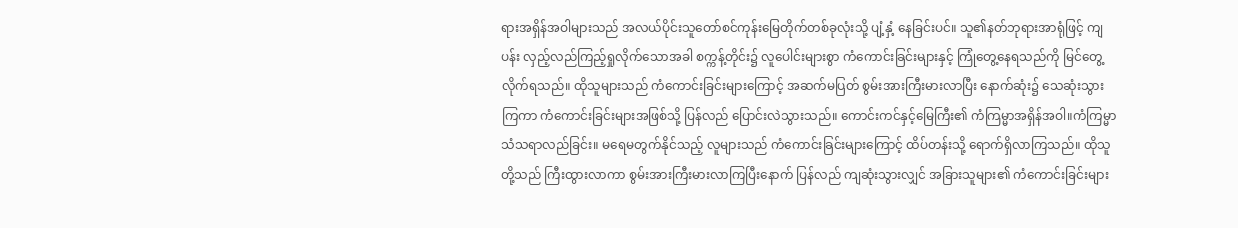ရားအရှိန်အဝါများသည် အလယ်ပိုင်းသူတော်စင်ကုန်းမြေတိုက်တစ်ခုလုံးသို့ ပျံ့နှံ့ နေခြင်းပင်။ သူ၏နတ်ဘုရားအာရုံဖြင့် ကျပန်း လှည့်လည်ကြည့်ရှုလိုက်သောအခါ စက္ကန့်တိုင်း၌ လူပေါင်းများစွာ ကံကောင်းခြင်းများနှင့် ကြုံတွေ့နေရသည်ကို မြင်တွေ့လိုက်ရသည်။ ထိုသူများသည် ကံကောင်းခြင်းများကြောင့် အဆက်မပြတ် စွမ်းအားကြီးမားလာပြီး နောက်ဆုံး၌ သေဆုံးသွားကြကာ ကံကောင်းခြင်းများအဖြစ်သို့ ပြန်လည် ပြောင်းလဲသွားသည်။ ကောင်းကင်နှင့်မြေကြီး၏ ကံကြမ္မာအရှိန်အဝါ။ကံကြမ္မာသံသရာလည်ခြင်း။ မရေမတွက်နိုင်သည့် လူများသည် ကံကောင်းခြင်းများကြောင့် ထိပ်တန်းသို့ ရောက်ရှိလာကြသည်။ ထိုသူတို့သည် ကြီးထွားလာကာ စွမ်းအားကြီးမားလာကြပြီးနောက် ပြန်လည် ကျဆုံးသွားလျှင် အခြားသူများ၏ ကံကောင်းခြင်းများ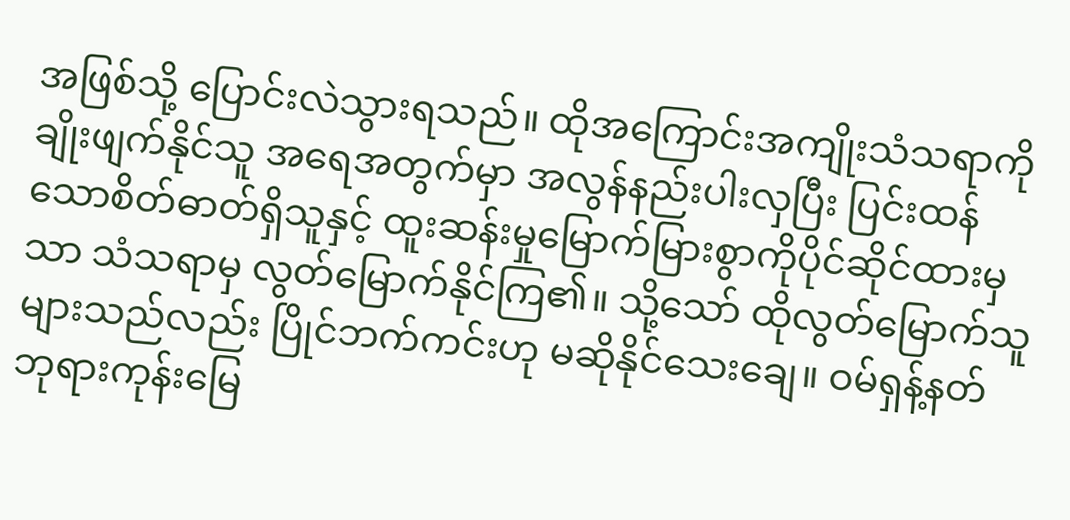အဖြစ်သို့ ပြောင်းလဲသွားရသည်။ ထိုအကြောင်းအကျိုးသံသရာကို ချိုးဖျက်နိုင်သူ အရေအတွက်မှာ အလွန်နည်းပါးလှပြီး ပြင်းထန်သောစိတ်ဓာတ်ရှိသူနှင့် ထူးဆန်းမှုမြောက်မြားစွာကိုပိုင်ဆိုင်ထားမှသာ သံသရာမှ လွတ်မြောက်နိုင်ကြ၏။ သို့သော် ထိုလွတ်မြောက်သူများသည်လည်း ပြိုင်ဘက်ကင်းဟု မဆိုနိုင်သေးချေ။ ဝမ်ရှန့်နတ်ဘုရားကုန်းမြေ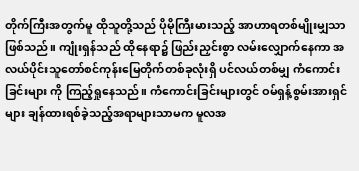တိုက်ကြီးအတွက်မူ ထိုသူတို့သည် ပိုမိုကြီးမားသည့် အာဟာရတစ်မျိုးမျှသာ ဖြစ်သည်။ ကျုံးရှန်သည် ထိုနေရာ၌ ဖြည်းညှင်းစွာ လမ်းလျှောက်နေကာ အလယ်ပိုင်းသူတော်စင်ကုန်းမြေတိုက်တစ်ခုလုံးရှိ ပင်လယ်တစ်မျှ ကံကောင်းခြင်းများ ကို ကြည့်ရှုနေသည်။ ကံကောင်းခြင်းများတွင် ဝမ်ရှန့်စွမ်းအားရှင်များ ချန်ထားရစ်ခဲ့သည့်အရာများသာမက မူလအ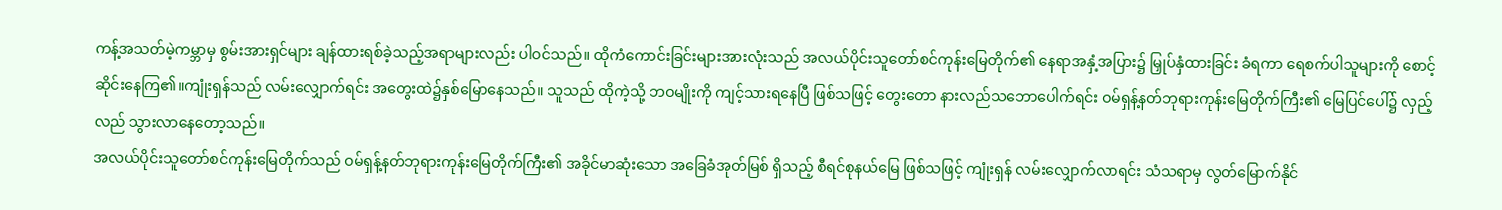ကန့်အသတ်မဲ့ကမ္ဘာမှ စွမ်းအားရှင်များ ချန်ထားရစ်ခဲ့သည့်အရာများလည်း ပါဝင်သည်။ ထိုကံကောင်းခြင်းများအားလုံးသည် အလယ်ပိုင်းသူတော်စင်ကုန်းမြေတိုက်၏ နေရာအနှံ့အပြား၌ မြှုပ်နှံထားခြင်း ခံရကာ ရေစက်ပါသူများကို စောင့်ဆိုင်းနေကြ၏။ကျုံးရှန်သည် လမ်းလျှောက်ရင်း အတွေးထဲ၌နှစ်မြောနေသည်။ သူသည် ထိုကဲ့သို့ ဘဝမျိုးကို ကျင့်သားရနေပြီ ဖြစ်သဖြင့် တွေးတော နားလည်သဘောပေါက်ရင်း ဝမ်ရှန့်နတ်ဘုရားကုန်းမြေတိုက်ကြီး၏ မြေပြင်ပေါ်၌ လှည့်လည် သွားလာနေတော့သည်။
အလယ်ပိုင်းသူတော်စင်ကုန်းမြေတိုက်သည် ဝမ်ရှန့်နတ်ဘုရားကုန်းမြေတိုက်ကြီး၏ အခိုင်မာဆုံးသော အခြေခံအုတ်မြစ် ရှိသည့် စီရင်စုနယ်မြေ ဖြစ်သဖြင့် ကျုံးရှန် လမ်းလျှောက်လာရင်း သံသရာမှ လွတ်မြောက်နိုင်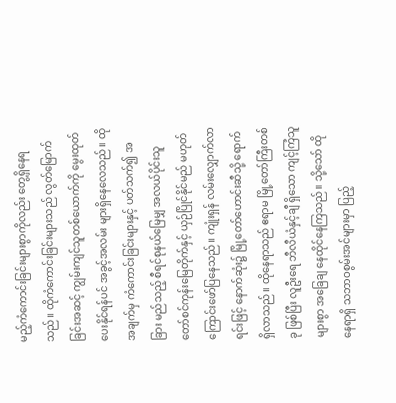မည့်ကံကောင်းခြင်းများစွာကိုလည်း တွေ့ရှိနေရသည်။ ထိုကံကောင်းခြင်းများသည် လွတ်မြောက်ခြင်းအဆင့် ကျွမ်းကျင်သူတစ်ယောက်ကို မွေးထုတ်ပေးနိုင်ရန်ပင် အခွင့်အလမ်း များရှိနေလေသည်။ ထိုအချက်မှ ကံကောင်းခြင်းများနှင့် ပတ်သက်၍ အခြား မည်သည့် စီရင်စုနယ်မြေမျှ အလယ်ပိုင်းသူတော်စင်ကုန်းမြေတိုက်နှင့် ယှဉ်ပြိုင်နိုင်မည် မဟုတ်ကြောင်းဖော်ပြနေသည်။ ကျုံးရှန် လမ်းလျှောက်လာရင်းဖြင့် နောက်ဆုံး၌ မြို့တော်ဟောင်းဆီသို့ ရောက်ရှိလာသည်။ ထိုနေရာသည် ဧရာမ မြို့တော်ကြီးတစ်ခု ဖြစ်ပြီး လူဦးရေ ဘီလီယံနှင့်ချီ ရှိသော ကျင့်ကြံသူများစွာ အခြေချ နေထိုင်နေကြသည်။ သို့သော် ထိုနေရာရှိ သဘာဝစွမ်းအင်များမှာ ပြည့်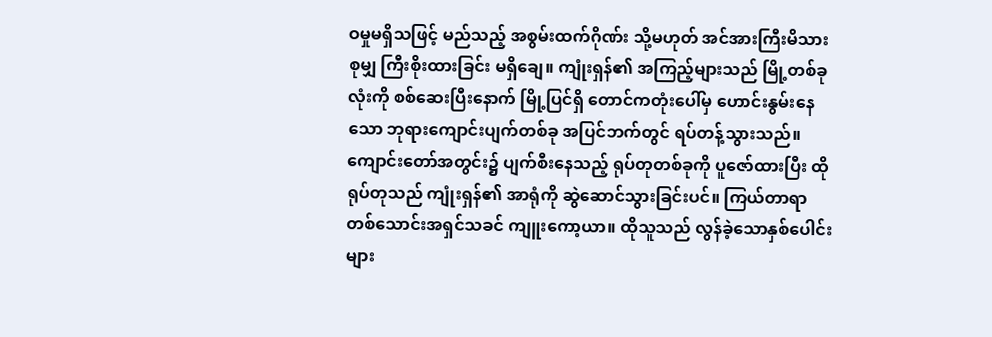ဝမှုမရှိသဖြင့် မည်သည့် အစွမ်းထက်ဂိုဏ်း သို့မဟုတ် အင်အားကြီးမိသားစုမျှ ကြီးစိုးထားခြင်း မရှိချေ။ ကျုံးရှန်၏ အကြည့်များသည် မြို့တစ်ခုလုံးကို စစ်ဆေးပြီးနောက် မြို့ပြင်ရှိ တောင်ကတုံးပေါ်မှ ဟောင်းနွမ်းနေသော ဘုရားကျောင်းပျက်တစ်ခု အပြင်ဘက်တွင် ရပ်တန့်သွားသည်။ ကျောင်းတော်အတွင်း၌ ပျက်စီးနေသည့် ရုပ်တုတစ်ခုကို ပူဇော်ထားပြီး ထိုရုပ်တုသည် ကျုံးရှန်၏ အာရုံကို ဆွဲဆောင်သွားခြင်းပင်။ ကြယ်တာရာတစ်သောင်းအရှင်သခင် ကျူးကော့ယာ။ ထိုသူသည် လွန်ခဲ့သောနှစ်ပေါင်းများ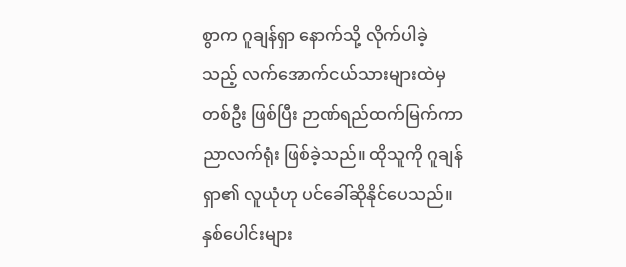စွာက ဂူချန်ရှာ နောက်သို့ လိုက်ပါခဲ့သည့် လက်အောက်ငယ်သားများထဲမှ တစ်ဦး ဖြစ်ပြီး ဉာဏ်ရည်ထက်မြက်ကာ ညာလက်ရုံး ဖြစ်ခဲ့သည်။ ထိုသူကို ဂူချန်ရှာ၏ လူယုံဟု ပင်ခေါ်ဆိုနိုင်ပေသည်။ နှစ်ပေါင်းများ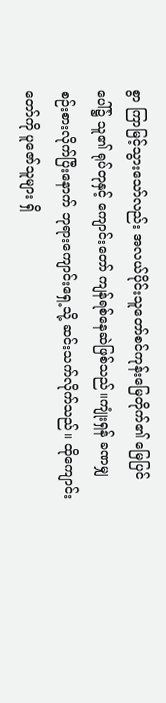စွာ ကြာမြင့်သွားသော်လည်း အလယ်ပိုင်းသူတော်စင်ကုန်းမြေတိုက်၏ မြေပြင်ပေါ်၌ သူ၏ ရုပ်တုနှင့် ကျောင်းတော် ကျန်ရစ်နေဆဲဖြစ်သည်။ကျုံးရှန် ခဏမျှ စဉ်းစားလိုက်ပြီးနောက် ဘုရားကျောင်းရှေ့သို့ ဆင်းသက်လိုက်သည်။ ထိုကျောင်းတော်ကို ပူဇော်သူများ ရှိ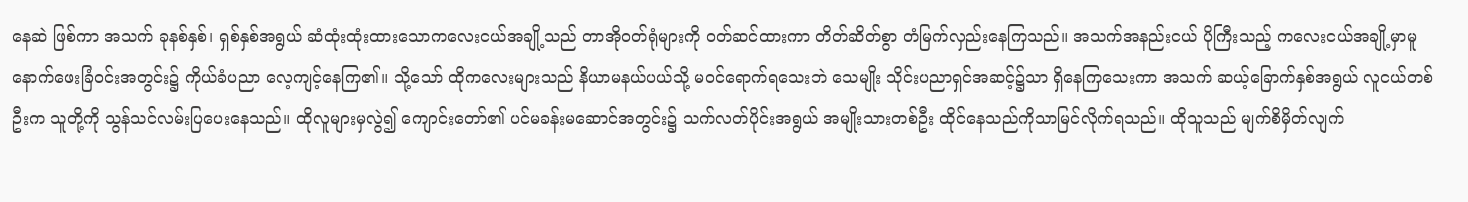နေဆဲ ဖြစ်ကာ အသက် ခုနစ်နှစ်၊ ရှစ်နှစ်အရွယ် ဆံထုံးထုံးထားသောကလေးငယ်အချို့သည် တာအိုဝတ်ရုံများကို ဝတ်ဆင်ထားကာ တိတ်ဆိတ်စွာ တံမြက်လှည်းနေကြသည်။ အသက်အနည်းငယ် ပိုကြီးသည့် ကလေးငယ်အချို့မှာမူ နောက်ဖေးခြံဝင်းအတွင်း၌ ကိုယ်ခံပညာ လေ့ကျင့်နေကြ၏။ သို့သော် ထိုကလေးများသည် နိယာမနယ်ပယ်သို့ မဝင်ရောက်ရသေးဘဲ သေမျိုး သိုင်းပညာရှင်အဆင့်၌သာ ရှိနေကြသေးကာ အသက် ဆယ့်ခြောက်နှစ်အရွယ် လူငယ်တစ်ဦးက သူတို့ကို သွန်သင်လမ်းပြပေးနေသည်။ ထိုလူများမှလွဲ၍ ကျောင်းတော်၏ ပင်မခန်းမဆောင်အတွင်း၌ သက်လတ်ပိုင်းအရွယ် အမျိုးသားတစ်ဦး ထိုင်နေသည်ကိုသာမြင်လိုက်ရသည်။ ထိုသူသည် မျက်စိမှိတ်လျက်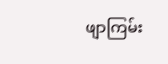ဖျာကြမ်း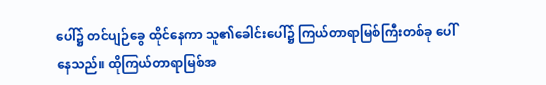ပေါ်၌ တင်ပျဉ်ခွေ ထိုင်နေကာ သူ၏ခေါင်းပေါ်၌ ကြယ်တာရာမြစ်ကြီးတစ်ခု ပေါ်နေသည်။ ထိုကြယ်တာရာမြစ်အ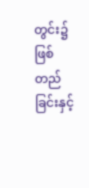တွင်း၌ ဖြစ်တည်ခြင်းနှင့်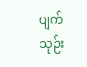ပျက်သုဉ်း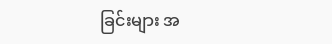ခြင်းများ အ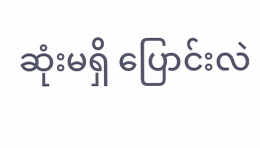ဆုံးမရှိ ပြောင်းလဲ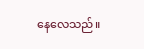နေလေသည်။